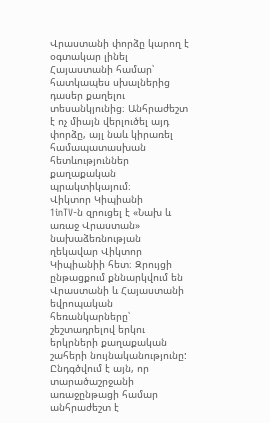Վրաստանի փորձը կարող է օգտակար լինել Հայաստանի համար՝ հատկապես սխալներից դասեր քաղելու տեսանկյունից։ Անհրաժեշտ է ոչ միայն վերլուծել այդ փորձը, այլ նաև կիրառել համապատասխան հետևություններ քաղաքական պրակտիկայում։
Վիկտոր Կիպիանի
1inTV‑ն զրուցել է «Նախ և առաջ Վրաստան» նախաձեռնության ղեկավար Վիկտոր Կիպիանիի հետ։ Զրույցի ընթացքում քննարկվում են Վրաստանի և Հայաստանի եվրոպական հեռանկարները՝ շեշտադրելով երկու երկրների քաղաքական շահերի նույնականությունը: Ընդգծվում է այն, որ տարածաշրջանի առաջընթացի համար անհրաժեշտ է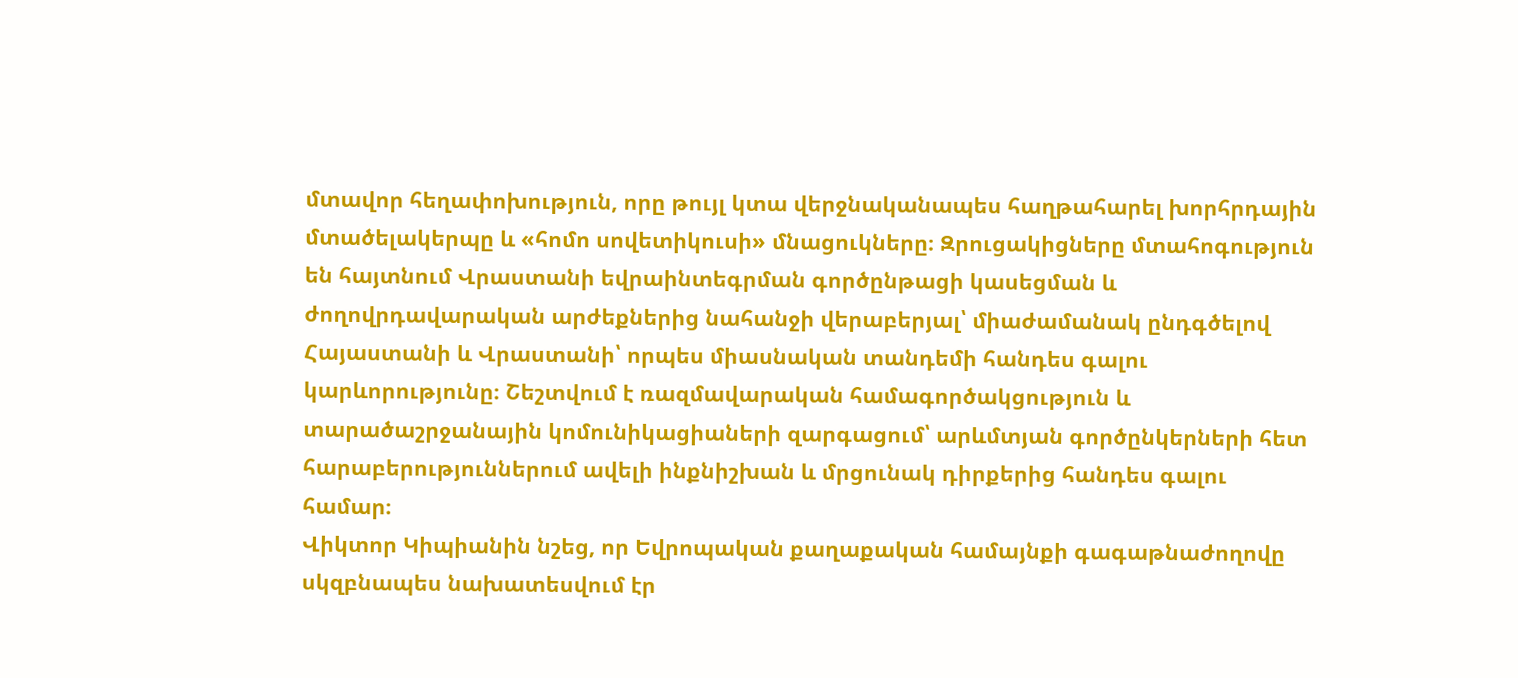մտավոր հեղափոխություն, որը թույլ կտա վերջնականապես հաղթահարել խորհրդային մտածելակերպը և «հոմո սովետիկուսի» մնացուկները։ Զրուցակիցները մտահոգություն են հայտնում Վրաստանի եվրաինտեգրման գործընթացի կասեցման և ժողովրդավարական արժեքներից նահանջի վերաբերյալ՝ միաժամանակ ընդգծելով Հայաստանի և Վրաստանի՝ որպես միասնական տանդեմի հանդես գալու կարևորությունը։ Շեշտվում է ռազմավարական համագործակցություն և տարածաշրջանային կոմունիկացիաների զարգացում՝ արևմտյան գործընկերների հետ հարաբերություններում ավելի ինքնիշխան և մրցունակ դիրքերից հանդես գալու համար։
Վիկտոր Կիպիանին նշեց, որ Եվրոպական քաղաքական համայնքի գագաթնաժողովը սկզբնապես նախատեսվում էր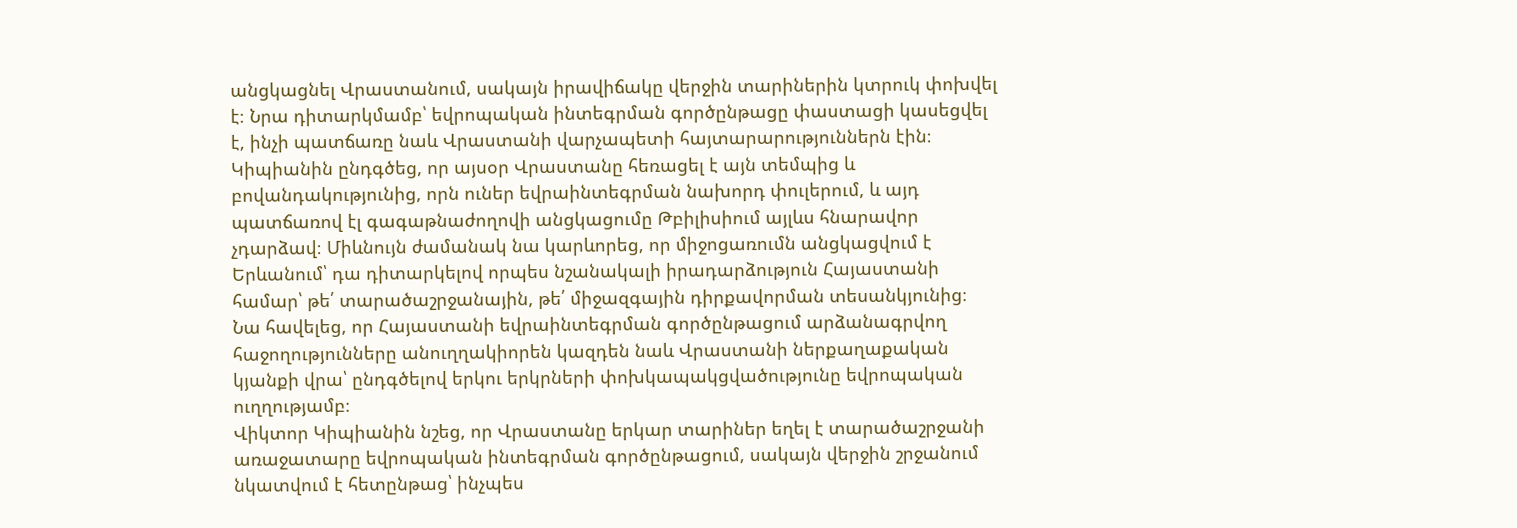անցկացնել Վրաստանում, սակայն իրավիճակը վերջին տարիներին կտրուկ փոխվել է։ Նրա դիտարկմամբ՝ եվրոպական ինտեգրման գործընթացը փաստացի կասեցվել է, ինչի պատճառը նաև Վրաստանի վարչապետի հայտարարություններն էին։ Կիպիանին ընդգծեց, որ այսօր Վրաստանը հեռացել է այն տեմպից և բովանդակությունից, որն ուներ եվրաինտեգրման նախորդ փուլերում, և այդ պատճառով էլ գագաթնաժողովի անցկացումը Թբիլիսիում այլևս հնարավոր չդարձավ։ Միևնույն ժամանակ նա կարևորեց, որ միջոցառումն անցկացվում է Երևանում՝ դա դիտարկելով որպես նշանակալի իրադարձություն Հայաստանի համար՝ թե՛ տարածաշրջանային, թե՛ միջազգային դիրքավորման տեսանկյունից։
Նա հավելեց, որ Հայաստանի եվրաինտեգրման գործընթացում արձանագրվող հաջողությունները անուղղակիորեն կազդեն նաև Վրաստանի ներքաղաքական կյանքի վրա՝ ընդգծելով երկու երկրների փոխկապակցվածությունը եվրոպական ուղղությամբ։
Վիկտոր Կիպիանին նշեց, որ Վրաստանը երկար տարիներ եղել է տարածաշրջանի առաջատարը եվրոպական ինտեգրման գործընթացում, սակայն վերջին շրջանում նկատվում է հետընթաց՝ ինչպես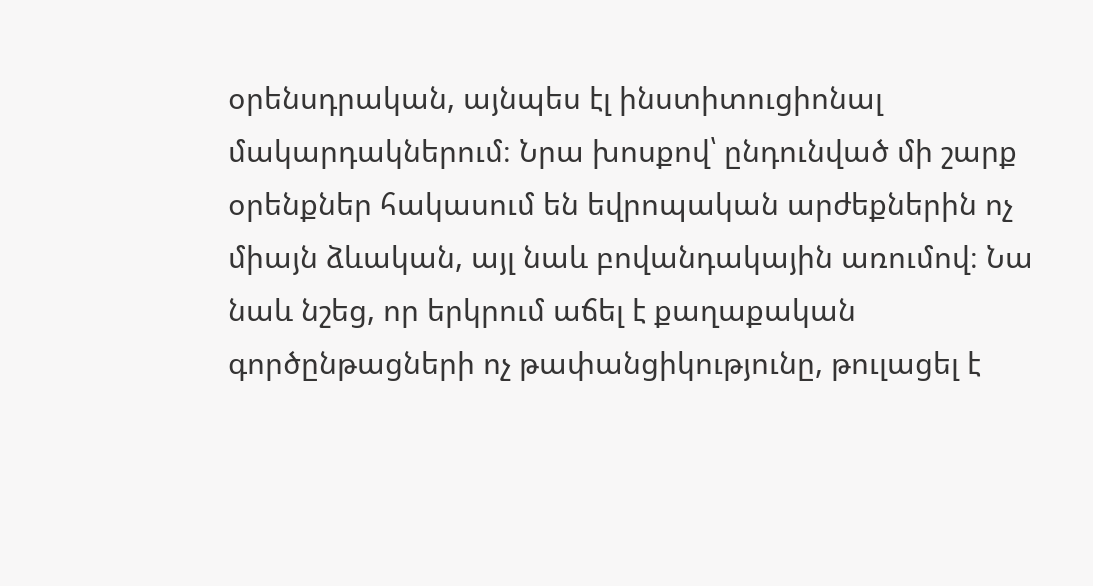օրենսդրական, այնպես էլ ինստիտուցիոնալ մակարդակներում։ Նրա խոսքով՝ ընդունված մի շարք օրենքներ հակասում են եվրոպական արժեքներին ոչ միայն ձևական, այլ նաև բովանդակային առումով։ Նա նաև նշեց, որ երկրում աճել է քաղաքական գործընթացների ոչ թափանցիկությունը, թուլացել է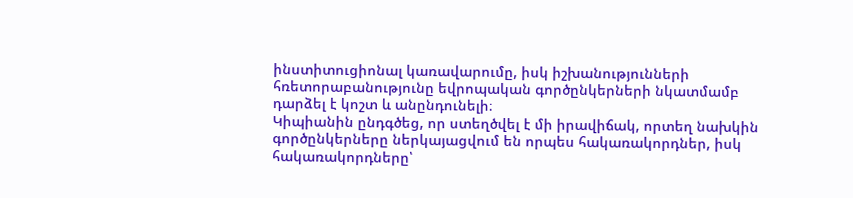ինստիտուցիոնալ կառավարումը, իսկ իշխանությունների հռետորաբանությունը եվրոպական գործընկերների նկատմամբ դարձել է կոշտ և անընդունելի։
Կիպիանին ընդգծեց, որ ստեղծվել է մի իրավիճակ, որտեղ նախկին գործընկերները ներկայացվում են որպես հակառակորդներ, իսկ հակառակորդները՝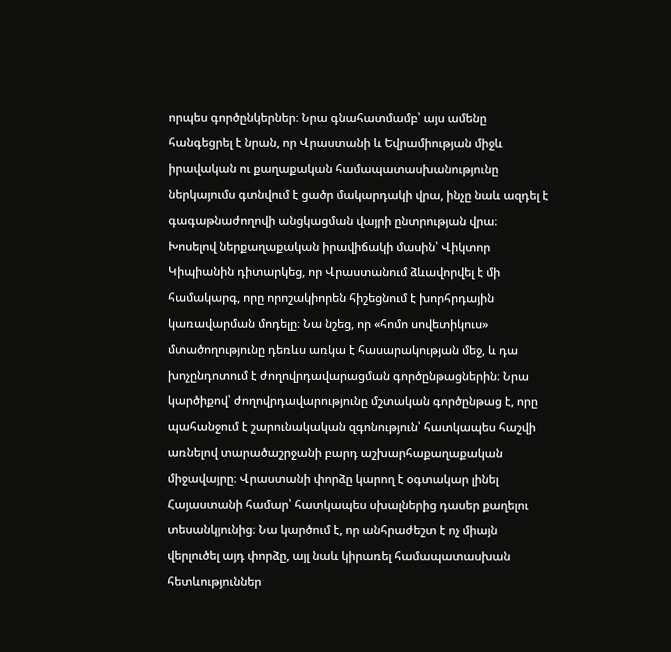որպես գործընկերներ։ Նրա գնահատմամբ՝ այս ամենը հանգեցրել է նրան, որ Վրաստանի և Եվրամիության միջև իրավական ու քաղաքական համապատասխանությունը ներկայումս գտնվում է ցածր մակարդակի վրա, ինչը նաև ազդել է գագաթնաժողովի անցկացման վայրի ընտրության վրա։
Խոսելով ներքաղաքական իրավիճակի մասին՝ Վիկտոր Կիպիանին դիտարկեց, որ Վրաստանում ձևավորվել է մի համակարգ, որը որոշակիորեն հիշեցնում է խորհրդային կառավարման մոդելը։ Նա նշեց, որ «հոմո սովետիկուս» մտածողությունը դեռևս առկա է հասարակության մեջ, և դա խոչընդոտում է ժողովրդավարացման գործընթացներին։ Նրա կարծիքով՝ ժողովրդավարությունը մշտական գործընթաց է, որը պահանջում է շարունակական զգոնություն՝ հատկապես հաշվի առնելով տարածաշրջանի բարդ աշխարհաքաղաքական միջավայրը։ Վրաստանի փորձը կարող է օգտակար լինել Հայաստանի համար՝ հատկապես սխալներից դասեր քաղելու տեսանկյունից։ Նա կարծում է, որ անհրաժեշտ է ոչ միայն վերլուծել այդ փորձը, այլ նաև կիրառել համապատասխան հետևություններ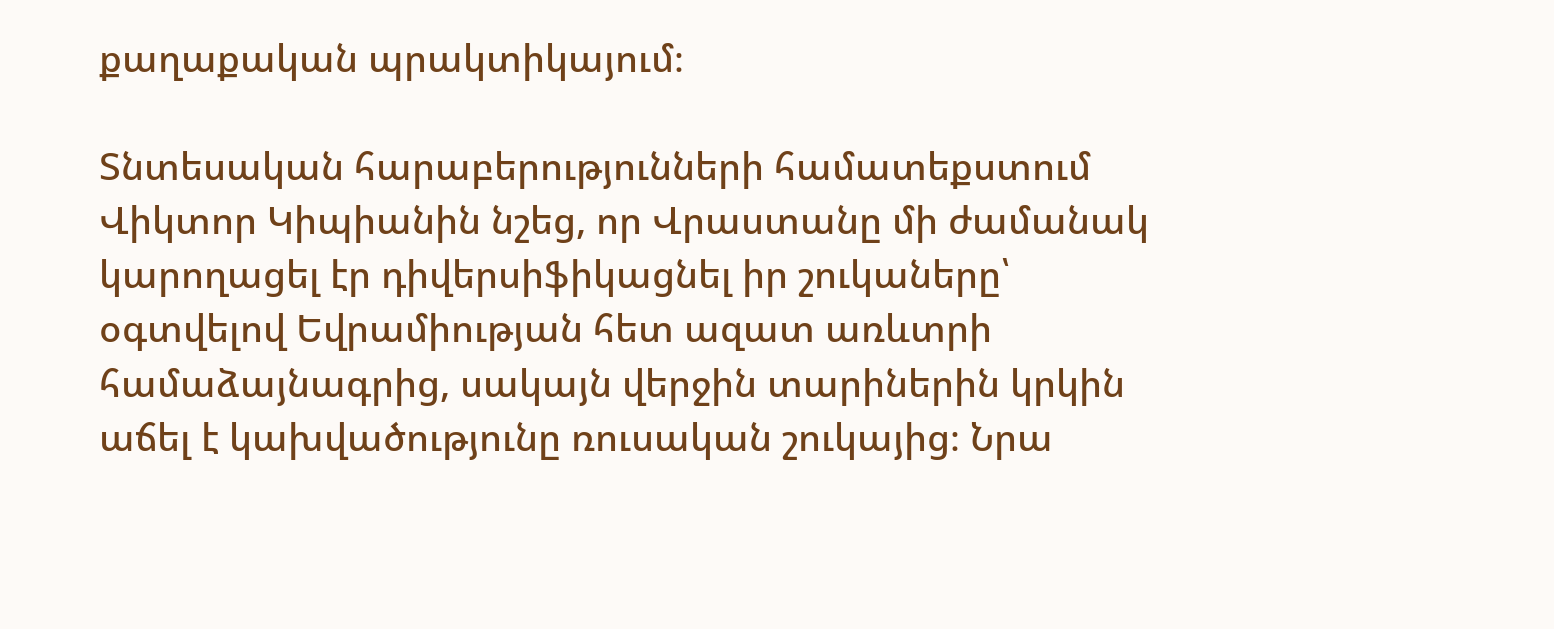քաղաքական պրակտիկայում։

Տնտեսական հարաբերությունների համատեքստում Վիկտոր Կիպիանին նշեց, որ Վրաստանը մի ժամանակ կարողացել էր դիվերսիֆիկացնել իր շուկաները՝ օգտվելով Եվրամիության հետ ազատ առևտրի համաձայնագրից, սակայն վերջին տարիներին կրկին աճել է կախվածությունը ռուսական շուկայից։ Նրա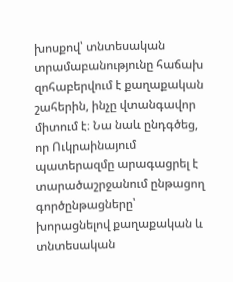խոսքով՝ տնտեսական տրամաբանությունը հաճախ զոհաբերվում է քաղաքական շահերին, ինչը վտանգավոր միտում է։ Նա նաև ընդգծեց, որ Ուկրաինայում պատերազմը արագացրել է տարածաշրջանում ընթացող գործընթացները՝ խորացնելով քաղաքական և տնտեսական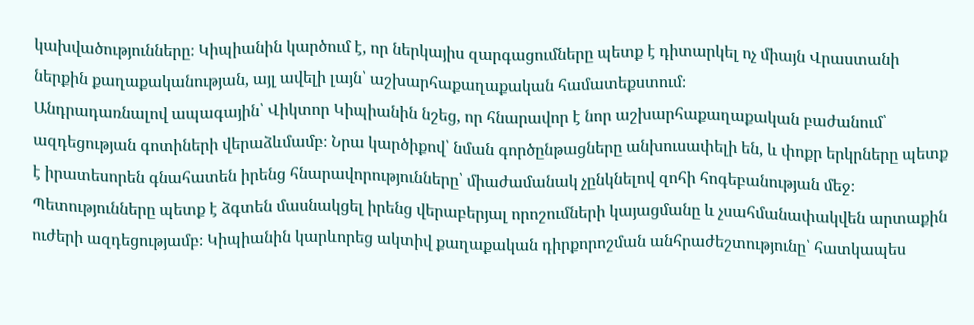կախվածությունները։ Կիպիանին կարծում է, որ ներկայիս զարգացումները պետք է դիտարկել ոչ միայն Վրաստանի ներքին քաղաքականության, այլ ավելի լայն՝ աշխարհաքաղաքական համատեքստում։
Անդրադառնալով ապագային՝ Վիկտոր Կիպիանին նշեց, որ հնարավոր է նոր աշխարհաքաղաքական բաժանում՝ ազդեցության գոտիների վերաձևմամբ։ Նրա կարծիքով՝ նման գործընթացները անխուսափելի են, և փոքր երկրները պետք է իրատեսորեն գնահատեն իրենց հնարավորությունները՝ միաժամանակ չընկնելով զոհի հոգեբանության մեջ։ Պետությունները պետք է ձգտեն մասնակցել իրենց վերաբերյալ որոշումների կայացմանը և չսահմանափակվեն արտաքին ուժերի ազդեցությամբ։ Կիպիանին կարևորեց ակտիվ քաղաքական դիրքորոշման անհրաժեշտությունը՝ հատկապես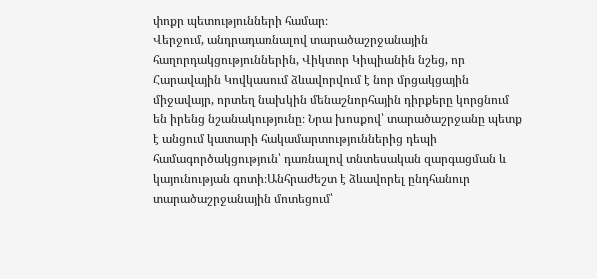փոքր պետությունների համար։
Վերջում, անդրադառնալով տարածաշրջանային հաղորդակցություններին, Վիկտոր Կիպիանին նշեց, որ Հարավային Կովկասում ձևավորվում է նոր մրցակցային միջավայր, որտեղ նախկին մենաշնորհային դիրքերը կորցնում են իրենց նշանակությունը։ Նրա խոսքով՝ տարածաշրջանը պետք է անցում կատարի հակամարտություններից դեպի համագործակցություն՝ դառնալով տնտեսական զարգացման և կայունության գոտի։Անհրաժեշտ է ձևավորել ընդհանուր տարածաշրջանային մոտեցում՝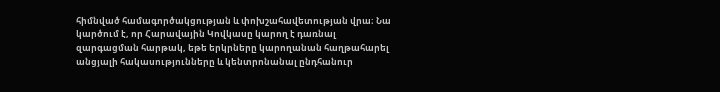հիմնված համագործակցության և փոխշահավետության վրա։ Նա կարծում է, որ Հարավային Կովկասը կարող է դառնալ զարգացման հարթակ, եթե երկրները կարողանան հաղթահարել անցյալի հակասությունները և կենտրոնանալ ընդհանուր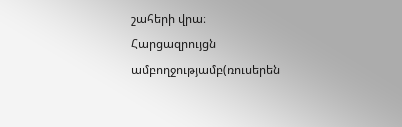շահերի վրա։
Հարցազրույցն ամբողջությամբ(ռուսերեն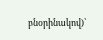բնօրինակով)՝